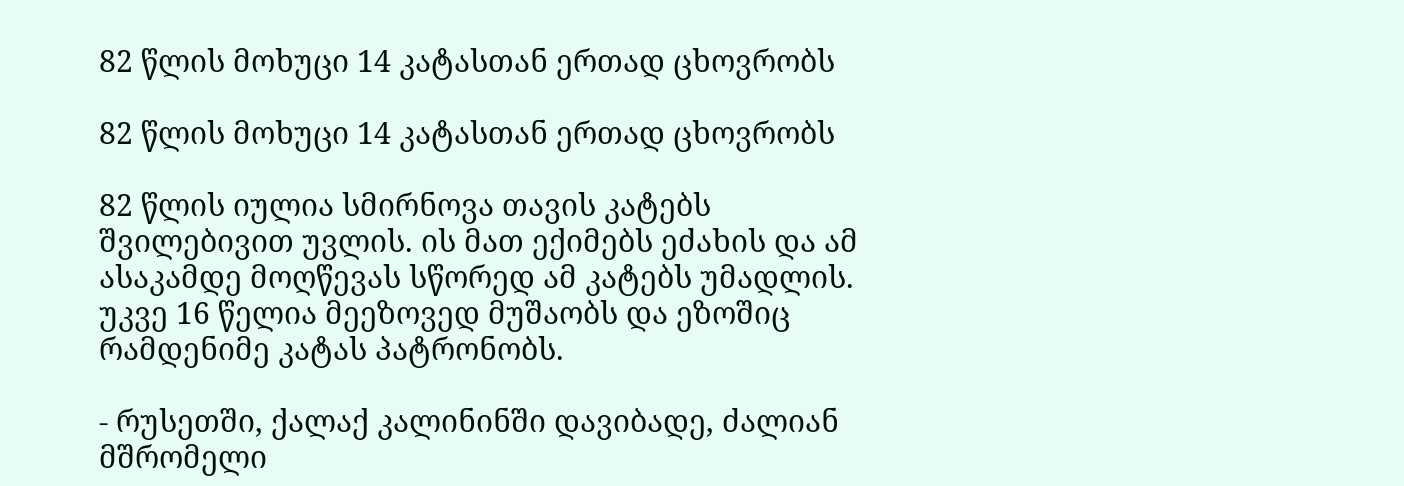82 წლის მოხუცი 14 კატასთან ერთად ცხოვრობს

82 წლის მოხუცი 14 კატასთან ერთად ცხოვრობს

82 წლის იულია სმირნოვა თავის კატებს შვილებივით უვლის. ის მათ ექიმებს ეძახის და ამ ასაკამდე მოღწევას სწორედ ამ კატებს უმადლის. უკვე 16 წელია მეეზოვედ მუშაობს და ეზოშიც რამდენიმე კატას პატრონობს.

- რუსეთში, ქალაქ კალინინში დავიბადე, ძალიან მშრომელი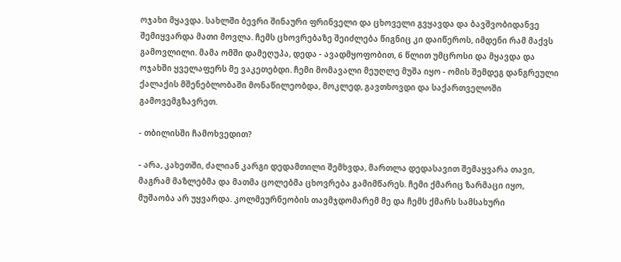ოჯახი მყავდა. სახლში ბევრი შინაური ფრინველი და ცხოველი გვყავდა და ბავშვობიდანვე შემიყვარდა მათი მოვლა. ჩემს ცხოვრებაზე შეიძლება წიგნიც კი დაიწეროს, იმდენი რამ მაქვს გამოვლილი. მამა ომში დამეღუპა, დედა - ავადმყოფობით, 6 წლით უმცროსი და მყავდა და ოჯახში ყველაფერს მე ვაკეთებდი. ჩემი მომავალი მეუღლე მუშა იყო - ომის შემდეგ დანგრეული ქალაქის მშენებლობაში მონაწილეობდა, მოკლედ, გავთხოვდი და საქართველოში გამოვემგზავრეთ.

- თბილისში ჩამოხვედით?

- არა, კახეთში, ძალიან კარგი დედამთილი შემხვდა, მართლა დედასავით შემაყვარა თავი, მაგრამ მაზლებმა და მათმა ცოლებმა ცხოვრება გამიმწარეს. ჩემი ქმარიც ზარმაცი იყო, მუშაობა არ უყვარდა. კოლმეურნეობის თავმჯდომარემ მე და ჩემს ქმარს სამსახური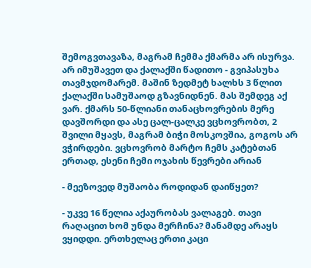შემოგვთავაზა, მაგრამ ჩემმა ქმარმა არ ისურვა. არ იმუშავეთ და ქალაქში წადითო - გვიპასუხა თავმჯდომარემ. მაშინ ზედმეტ ხალხს 3 წლით ქალაქში სამუშაოდ გზავნიდნენ. მას შემდეგ აქ ვარ. ქმარს 50-წლიანი თანაცხოვრების მერე დავშორდი და ასე ცალ-ცალკე ვცხოვრობთ, 2 შვილი მყავს, მაგრამ ბიჭი მოსკოვშია, გოგოს არ ვჭირდები. ვცხოვრობ მარტო ჩემს კატებთან ერთად, ესენი ჩემი ოჯახის წევრები არიან

- მეეზოვედ მუშაობა როდიდან დაიწყეთ?

- უკვე 16 წელია აქაურობას ვალაგებ. თავი რაღაცით ხომ უნდა მერჩინა? მანამდე არაყს ვყიდდი. ერთხელაც ერთი კაცი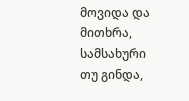მოვიდა და მითხრა, სამსახური თუ გინდა,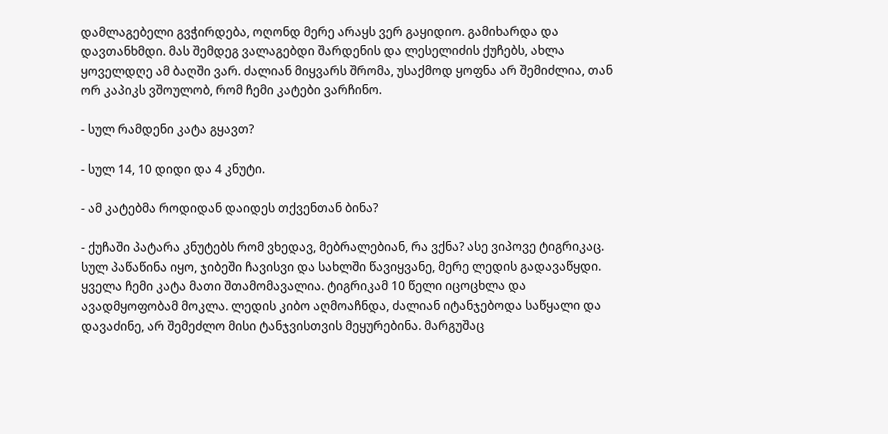დამლაგებელი გვჭირდება, ოღონდ მერე არაყს ვერ გაყიდიო. გამიხარდა და დავთანხმდი. მას შემდეგ ვალაგებდი შარდენის და ლესელიძის ქუჩებს, ახლა ყოველდღე ამ ბაღში ვარ. ძალიან მიყვარს შრომა, უსაქმოდ ყოფნა არ შემიძლია, თან ორ კაპიკს ვშოულობ, რომ ჩემი კატები ვარჩინო.

- სულ რამდენი კატა გყავთ?

- სულ 14, 10 დიდი და 4 კნუტი.

- ამ კატებმა როდიდან დაიდეს თქვენთან ბინა?

- ქუჩაში პატარა კნუტებს რომ ვხედავ, მებრალებიან, რა ვქნა? ასე ვიპოვე ტიგრიკაც. სულ პაწაწინა იყო, ჯიბეში ჩავისვი და სახლში წავიყვანე, მერე ლედის გადავაწყდი. ყველა ჩემი კატა მათი შთამომავალია. ტიგრიკამ 10 წელი იცოცხლა და ავადმყოფობამ მოკლა. ლედის კიბო აღმოაჩნდა, ძალიან იტანჯებოდა საწყალი და დავაძინე, არ შემეძლო მისი ტანჯვისთვის მეყურებინა. მარგუშაც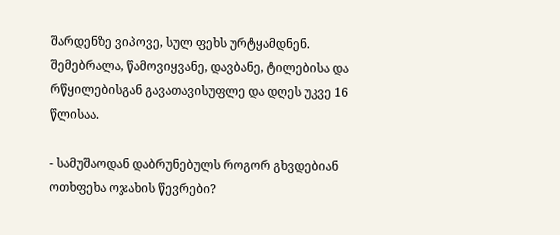შარდენზე ვიპოვე, სულ ფეხს ურტყამდნენ. შემებრალა, წამოვიყვანე, დავბანე, ტილებისა და რწყილებისგან გავათავისუფლე და დღეს უკვე 16 წლისაა.

- სამუშაოდან დაბრუნებულს როგორ გხვდებიან ოთხფეხა ოჯახის წევრები?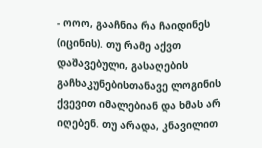- ოოო, გააჩნია რა ჩაიდინეს (იცინის). თუ რამე აქვთ დაშავებული, გასაღების გაჩხაკუნებისთანავე ლოგინის ქვევით იმალებიან და ხმას არ იღებენ. თუ არადა, კნავილით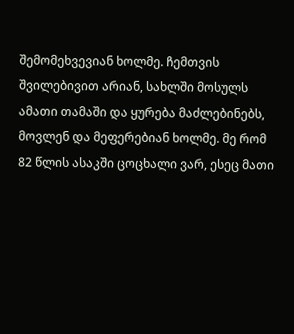შემომეხვევიან ხოლმე. ჩემთვის შვილებივით არიან, სახლში მოსულს ამათი თამაში და ყურება მაძლებინებს, მოვლენ და მეფერებიან ხოლმე. მე რომ 82 წლის ასაკში ცოცხალი ვარ, ესეც მათი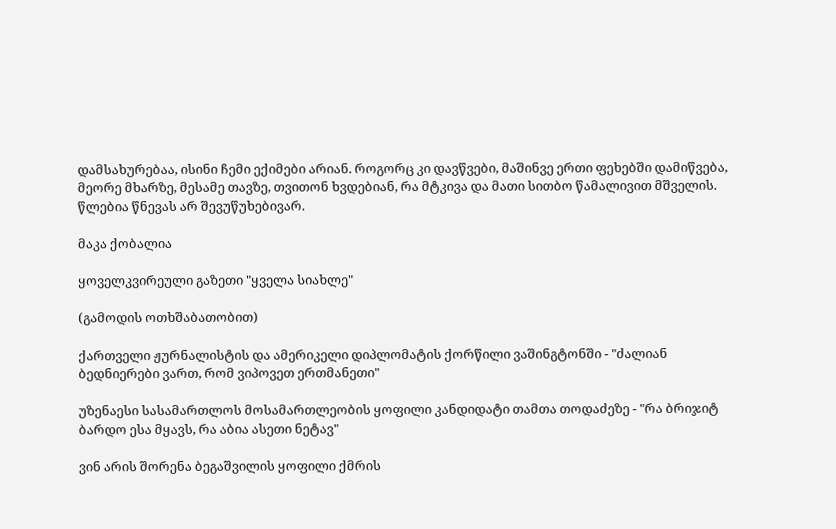დამსახურებაა, ისინი ჩემი ექიმები არიან. როგორც კი დავწვები, მაშინვე ერთი ფეხებში დამიწვება, მეორე მხარზე, მესამე თავზე, თვითონ ხვდებიან, რა მტკივა და მათი სითბო წამალივით მშველის. წლებია წნევას არ შევუწუხებივარ.

მაკა ქობალია

ყოველკვირეული გაზეთი "ყველა სიახლე"

(გამოდის ოთხშაბათობით)

ქართველი ჟურნალისტის და ამერიკელი დიპლომატის ქორწილი ვაშინგტონში - "ძალიან ბედნიერები ვართ, რომ ვიპოვეთ ერთმანეთი"

უზენაესი სასამართლოს მოსამართლეობის ყოფილი კანდიდატი თამთა თოდაძეზე - "რა ბრიჯიტ ბარდო ესა მყავს, რა აბია ასეთი ნეტავ"

ვინ არის შორენა ბეგაშვილის ყოფილი ქმრის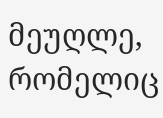მეუღლე, რომელიც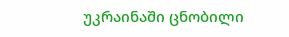უკრაინაში ცნობილი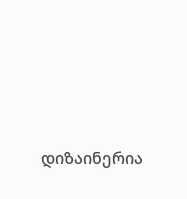დიზაინერია